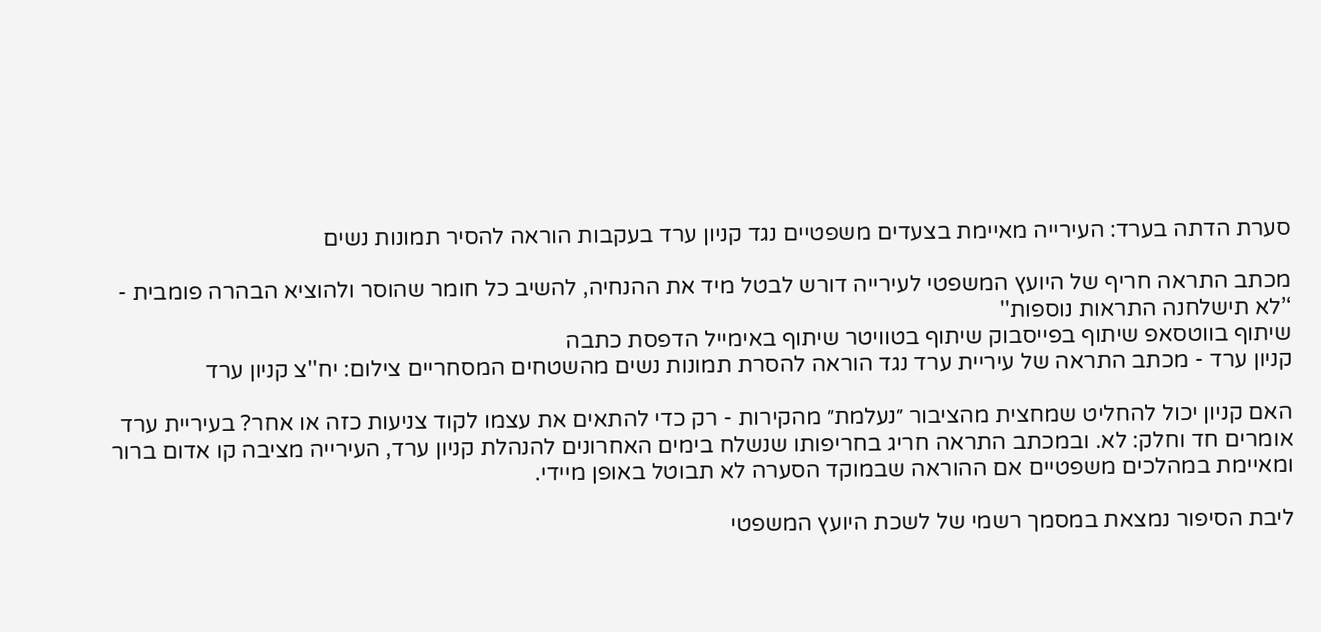סערת הדתה בערד: העירייה מאיימת בצעדים משפטיים נגד קניון ערד בעקבות הוראה להסיר תמונות נשים

מכתב התראה חריף של היועץ המשפטי לעירייה דורש לבטל מיד את ההנחיה, להשיב כל חומר שהוסר ולהוציא הבהרה פומבית - ‘’לא תישלחנה התראות נוספות''
שיתוף בווטסאפ שיתוף בפייסבוק שיתוף בטוויטר שיתוף באימייל הדפסת כתבה
קניון ערד - מכתב התראה של עיריית ערד נגד הוראה להסרת תמונות נשים מהשטחים המסחריים צילום: יח''צ קניון ערד

האם קניון יכול להחליט שמחצית מהציבור ״נעלמת״ מהקירות - רק כדי להתאים את עצמו לקוד צניעות כזה או אחר? בעיריית ערד אומרים חד וחלק: לא. ובמכתב התראה חריג בחריפותו שנשלח בימים האחרונים להנהלת קניון ערד, העירייה מציבה קו אדום ברור ומאיימת במהלכים משפטיים אם ההוראה שבמוקד הסערה לא תבוטל באופן מיידי.

ליבת הסיפור נמצאת במסמך רשמי של לשכת היועץ המשפטי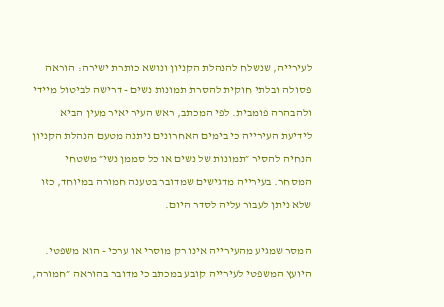לעירייה, שנשלח להנהלת הקניון ונושא כותרת ישירה: הוראה פסולה ובלתי חוקית להסרת תמונות נשים - דרישה לביטול מיידי ולהבהרה פומבית. לפי המכתב, ראש העיר יאיר מעין הביא לידיעת העירייה כי בימים האחרונים ניתנה מטעם הנהלת הקניון הנחיה להסיר ״תמונות של נשים או כל סממן נשי״ משטחי המסחר. בעירייה מדגישים שמדובר בטענה חמורה במיוחד, כזו שלא ניתן לעבור עליה לסדר היום.

המסר שמגיע מהעירייה אינו רק מוסרי או ערכי - הוא משפטי. היועץ המשפטי לעירייה קובע במכתב כי מדובר בהוראה ״חמורה,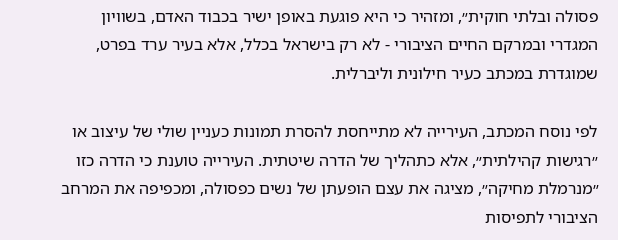פסולה ובלתי חוקית״, ומזהיר כי היא פוגעת באופן ישיר בכבוד האדם, בשוויון המגדרי ובמרקם החיים הציבורי - לא רק בישראל בכלל, אלא בעיר ערד בפרט, שמוגדרת במכתב כעיר חילונית וליברלית.

לפי נוסח המכתב, העירייה לא מתייחסת להסרת תמונות כעניין שולי של עיצוב או ״רגישות קהילתית״, אלא כתהליך של הדרה שיטתית. העירייה טוענת כי הדרה כזו ״מנרמלת מחיקה״, מציגה את עצם הופעתן של נשים כפסולה, ומכפיפה את המרחב הציבורי לתפיסות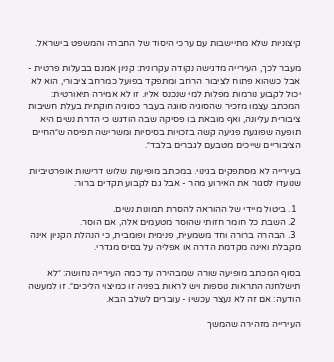קיצוניות שלא מתיישבות עם ערכי היסוד של החברה והמשפט בישראל.

מעבר לכך, העירייה מדגישה נקודה עקרונית: קניון אמנם בבעלות פרטית - אבל כשהוא פתוח לציבור הרחב ומתפקד בפועל כמרחב ציבורי, הוא לא יכול לקבוע נורמות מפלות למי שנכנס אליו. זו לא אמירה תיאורטית: המכתב עצמו מזכיר שהסוגיה סווגה בעבר כסוגיה חוקתית בעלת חשיבות ציבורית עליונה, ואף מובאת בו פסיקה שבה הודגש כי הדרת נשים היא תופעה שפוגעת פגיעה קשה בזכויות בסיסיות ומשרישה תפיסה ש״החיים הציבוריים שייכים מטבעם לגברים בלבד״.

בעירייה לא מסתפקים בגינוי. במכתב מופיעות שלוש דרישות אופרטיביות שנועדו לסגור את האירוע מהר - אבל גם לקבוע תקדים ברור:

  1. ביטול מיידי של ההוראה להסרת תמונות נשים.
  2. השבת כל חומר חזותי שהוסר מטעמים אלה, אם הוסר.
  3. הבהרה ברורה וחד משמעית, פנימית ופומבית, כי הנהלת הקניון אינה מקבלת ואינה מקדמת הדרה או אפליה על בסיס מגדרי.

בסוף המכתב מופיעה שורה שמבהירה עד כמה העירייה נחושה: ״לא תישלחנה התראות נוספות ויש לראות בפניה זו כמיצוי הליכים״. זו למעשה הודעה: אם זה לא נעצר עכשיו - עוברים לשלב הבא.

העירייה מזהירה שהמשך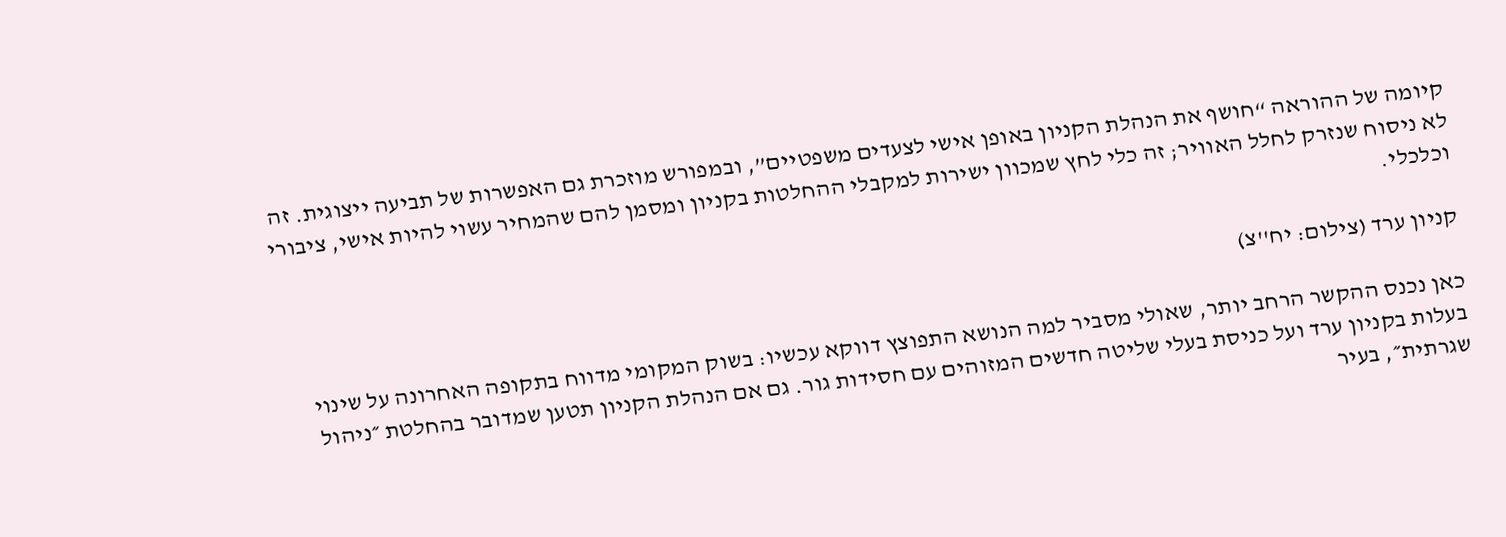קיומה של ההוראה “חושף את הנהלת הקניון באופן אישי לצעדים משפטיים”, ובמפורש מוזכרת גם האפשרות של תביעה ייצוגית. זה לא ניסוח שנזרק לחלל האוויר; זה כלי לחץ שמכוון ישירות למקבלי ההחלטות בקניון ומסמן להם שהמחיר עשוי להיות אישי, ציבורי וכלכלי.

קניון ערד (צילום: יח''צ)

כאן נכנס ההקשר הרחב יותר, שאולי מסביר למה הנושא התפוצץ דווקא עכשיו: בשוק המקומי מדווח בתקופה האחרונה על שינוי בעלות בקניון ערד ועל כניסת בעלי שליטה חדשים המזוהים עם חסידות גור. גם אם הנהלת הקניון תטען שמדובר בהחלטת ״ניהול שגרתית״, בעיר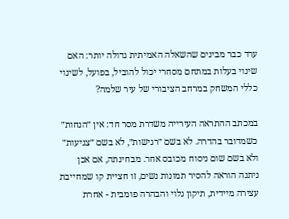ערד כבר מבינים שהשאלה האמיתית גדולה יותר: האם שינוי בעלות במתחם מסחרי יכול להוביל, בפועל, לשינוי כללי המשחק במרחב הציבורי של עיר שלמה?

במכתב ההתראה העירייה משדרת מסר חד: אין ״הנחות״ כשמדובר בהדרה. לא בשם ״רגישות״, לא בשם ״צניעות״ ולא בשם שום ניסוח מכובס אחר. מבחינתה, אם אכן ניתנה הוראה להסיר תמונות נשים, זו חציית קו שמחייבת עצירה מיידית, תיקון גלוי והבהרה פומבית - אחרת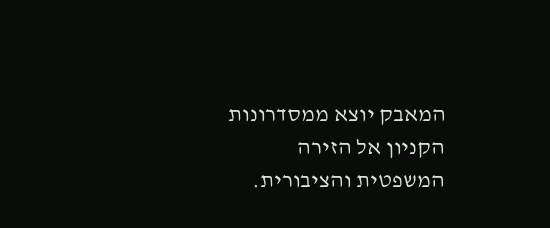המאבק יוצא ממסדרונות הקניון אל הזירה המשפטית והציבורית.